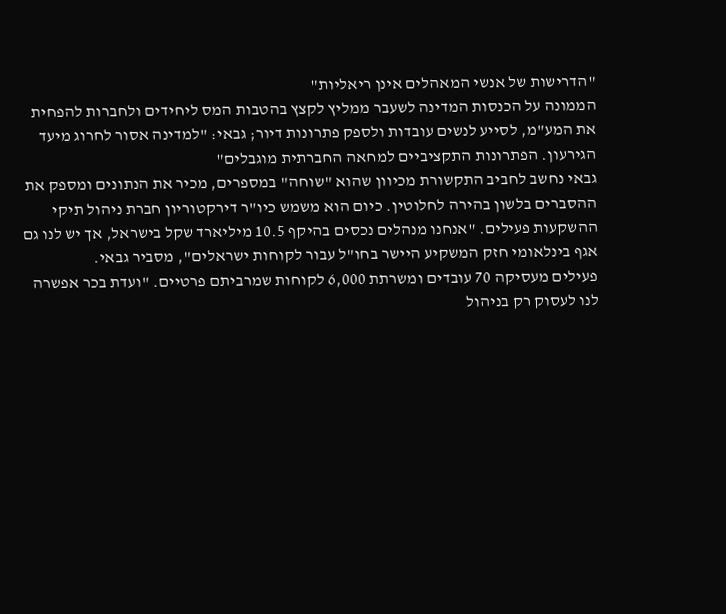"הדרישות של אנשי המאהלים אינן ריאליות"
הממונה על הכנסות המדינה לשעבר ממליץ לקצץ בהטבות המס ליחידים ולחברות להפחית את המע"מ, לסייע לנשים עובדות ולספק פתרונות דיור; גבאי: "למדינה אסור לחרוג מיעד הגירעון. הפתרונות התקציביים למחאה החברתית מוגבלים"
גבאי נחשב לחביב התקשורת מכיוון שהוא "שוחה" במספרים, מכיר את הנתונים ומספק את ההסברים בלשון בהירה לחלוטין. כיום הוא משמש כיו"ר דירקטוריון חברת ניהול תיקי ההשקעות פעילים. "אנחנו מנהלים נכסים בהיקף 10.5 מיליארד שקל בישראל, אך יש לנו גם אגף בינלאומי חזק המשקיע היישר בחו"ל עבור לקוחות ישראלים", מסביר גבאי.
פעילים מעסיקה 70 עובדים ומשרתת 6,000 לקוחות שמרביתם פרטיים. "ועדת בכר אפשרה לנו לעסוק רק בניהול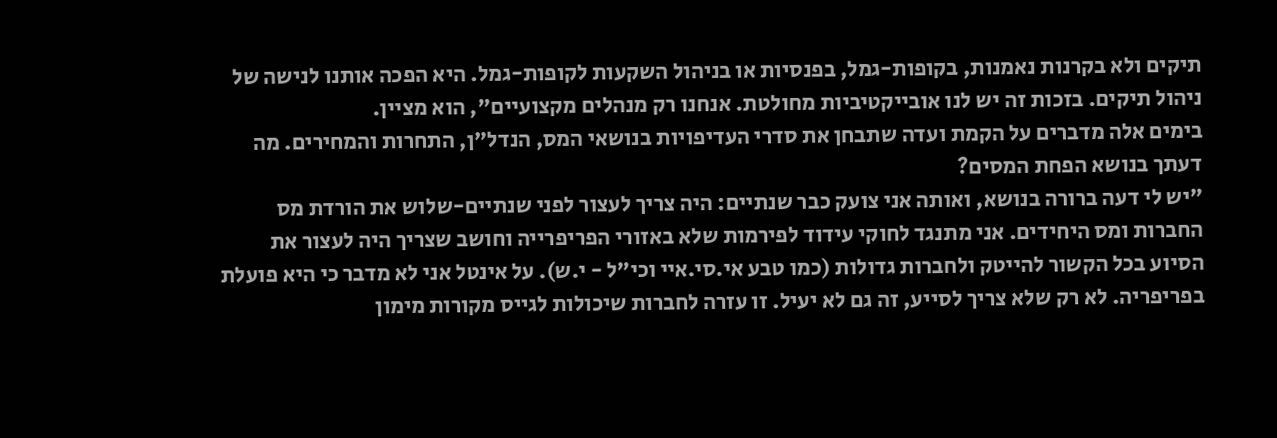תיקים ולא בקרנות נאמנות, בקופות-גמל, בפנסיות או בניהול השקעות לקופות-גמל. היא הפכה אותנו לנישה של ניהול תיקים. בזכות זה יש לנו אובייקטיביות מחולטת. אנחנו רק מנהלים מקצועיים", הוא מציין.
בימים אלה מדברים על הקמת ועדה שתבחן את סדרי העדיפויות בנושאי המס, הנדל"ן, התחרות והמחירים. מה דעתך בנושא הפחת המסים?
"יש לי דעה ברורה בנושא, ואותה אני צועק כבר שנתיים: היה צריך לעצור לפני שנתיים-שלוש את הורדת מס החברות ומס היחידים. אני מתנגד לחוקי עידוד לפירמות שלא באזורי הפריפרייה וחושב שצריך היה לעצור את הסיוע בכל הקשור להייטק ולחברות גדולות (כמו טבע אי.סי.איי וכי"ל - י.ש). על אינטל אני לא מדבר כי היא פועלת בפריפריה. לא רק שלא צריך לסייע, זה גם לא יעיל. זו עזרה לחברות שיכולות לגייס מקורות מימון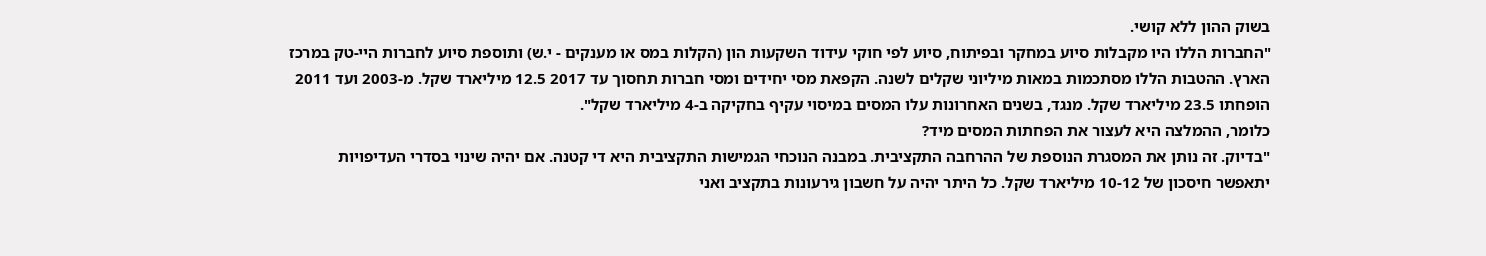בשוק ההון ללא קושי.
"החברות הללו היו מקבלות סיוע במחקר ובפיתוח, סיוע לפי חוקי עידוד השקעות הון (הקלות במס או מענקים - י.ש) ותוספת סיוע לחברות היי-טק במרכז הארץ. ההטבות הללו מסתכמות במאות מיליוני שקלים לשנה. הקפאת מסי יחידים ומסי חברות תחסוך עד 2017 12.5 מיליארד שקל. מ-2003 ועד 2011 הופחתו 23.5 מיליארד שקל. מנגד, בשנים האחרונות עלו המסים במיסוי עקיף בחקיקה ב-4 מיליארד שקל".
כלומר, ההמלצה היא לעצור את הפחתות המסים מיד?
"בדיוק. זה נותן את המסגרת הנוספת של ההרחבה התקציבית. במבנה הנוכחי הגמישות התקציבית היא די קטנה. אם יהיה שינוי בסדרי העדיפויות יתאפשר חיסכון של 10-12 מיליארד שקל. כל היתר יהיה על חשבון גירעונות בתקציב ואני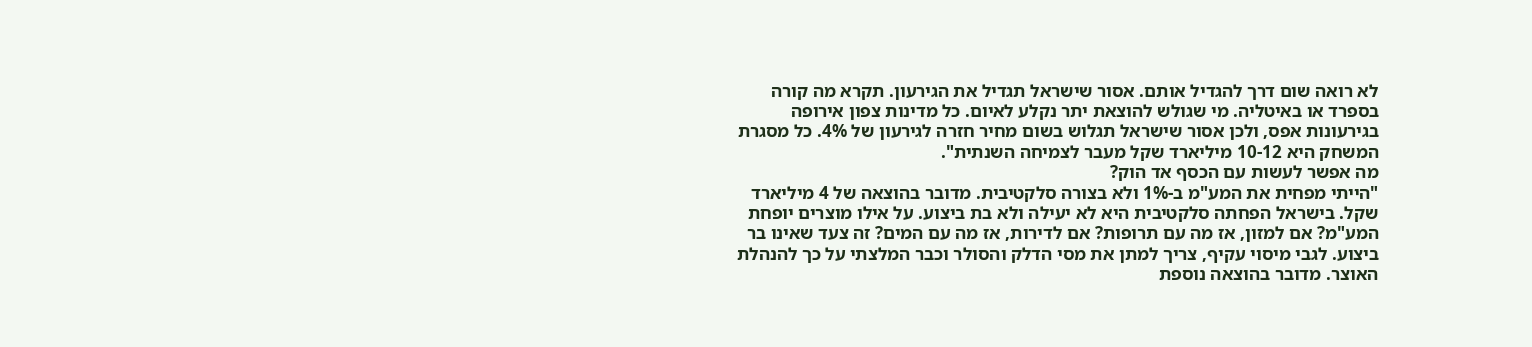לא רואה שום דרך להגדיל אותם. אסור שישראל תגדיל את הגירעון. תקרא מה קורה בספרד או באיטליה. מי שגולש להוצאת יתר נקלע לאיום. כל מדינות צפון אירופה בגירעונות אפס, ולכן אסור שישראל תגלוש בשום מחיר חזרה לגירעון של 4%. כל מסגרת המשחק היא 10-12 מיליארד שקל מעבר לצמיחה השנתית".
מה אפשר לעשות עם הכסף אד הוק?
"הייתי מפחית את המע"מ ב-1% ולא בצורה סלקטיבית. מדובר בהוצאה של 4 מיליארד שקל. בישראל הפחתה סלקטיבית היא לא יעילה ולא בת ביצוע. על אילו מוצרים יופחת המע"מ? אם למזון, אז מה עם תרופות? אם לדירות, אז מה עם המים? זה צעד שאינו בר ביצוע. לגבי מיסוי עקיף, צריך למתן את מסי הדלק והסולר וכבר המלצתי על כך להנהלת האוצר. מדובר בהוצאה נוספת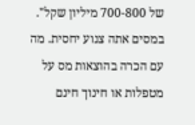של 700-800 מיליון שקל".
במסים אתה צנוע יחסית. מה עם הכרה בהוצאות מס על מטפלות או חינוך חינם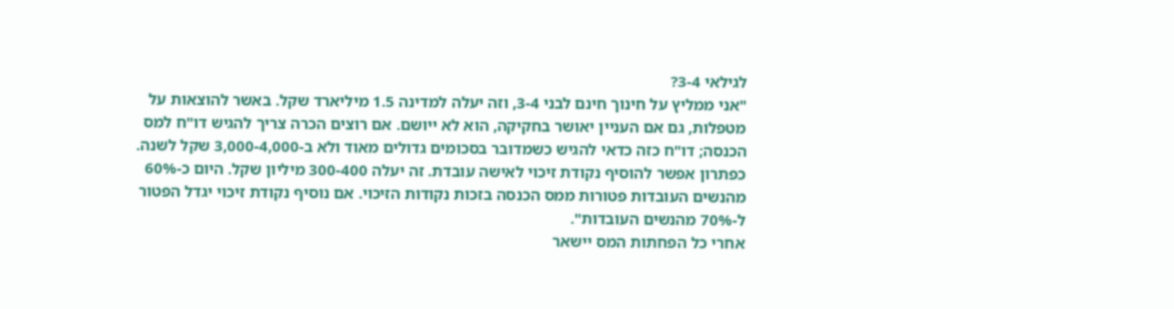לגילאי 3-4?
"אני ממליץ על חינוך חינם לבני 3-4, וזה יעלה למדינה 1.5 מיליארד שקל. באשר להוצאות על מטפלות, גם אם העניין יאושר בחקיקה, הוא לא ייושם. אם רוצים הכרה צריך להגיש דו"ח למס הכנסה; דו"ח כזה כדאי להגיש כשמדובר בסכומים גדולים מאוד ולא ב-3,000-4,000 שקל לשנה. כפתרון אפשר להוסיף נקודת זיכוי לאישה עובדת. זה יעלה 300-400 מיליון שקל. היום כ-60% מהנשים העובדות פטורות ממס הכנסה בזכות נקודות הזיכוי. אם נוסיף נקודת זיכוי יגדל הפטור ל-70% מהנשים העובדות".
אחרי כל הפחתות המס יישאר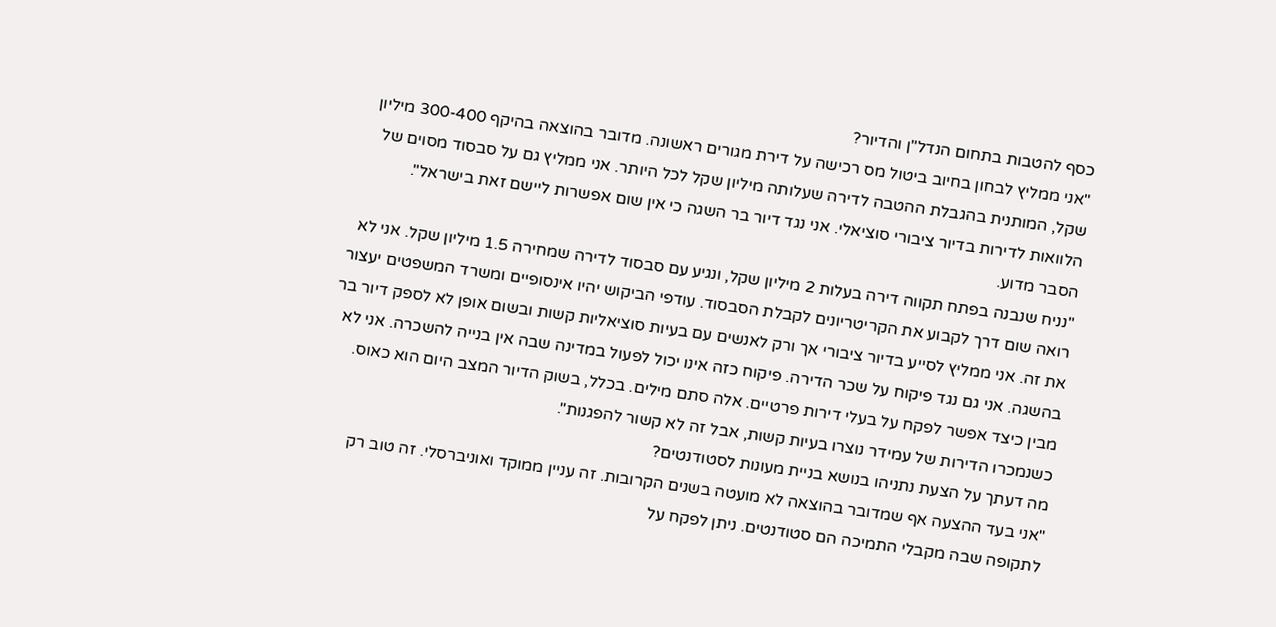כסף להטבות בתחום הנדל"ן והדיור?
"אני ממליץ לבחון בחיוב ביטול מס רכישה על דירת מגורים ראשונה. מדובר בהוצאה בהיקף 300-400 מיליון שקל, המותנית בהגבלת ההטבה לדירה שעלותה מיליון שקל לכל היותר. אני ממליץ גם על סבסוד מסוים של הלוואות לדירות בדיור ציבורי סוציאלי. אני נגד דיור בר השגה כי אין שום אפשרות ליישם זאת בישראל".
הסבר מדוע.
"נניח שנבנה בפתח תקווה דירה בעלות 2 מיליון שקל, ונגיע עם סבסוד לדירה שמחירה 1.5 מיליון שקל. אני לא רואה שום דרך לקבוע את הקריטריונים לקבלת הסבסוד. עודפי הביקוש יהיו אינסופיים ומשרד המשפטים יעצור את זה. אני ממליץ לסייע בדיור ציבורי אך ורק לאנשים עם בעיות סוציאליות קשות ובשום אופן לא לספק דיור בר בהשגה. אני גם נגד פיקוח על שכר הדירה. פיקוח כזה אינו יכול לפעול במדינה שבה אין בנייה להשכרה. אני לא מבין כיצד אפשר לפקח על בעלי דירות פרטיים. אלה סתם מילים. בכלל, בשוק הדיור המצב היום הוא כאוס. כשנמכרו הדירות של עמידר נוצרו בעיות קשות, אבל זה לא קשור להפגנות".
מה דעתך על הצעת נתניהו בנושא בניית מעונות לסטודנטים?
"אני בעד ההצעה אף שמדובר בהוצאה לא מועטה בשנים הקרובות. זה עניין ממוקד ואוניברסלי. זה טוב רק לתקופה שבה מקבלי התמיכה הם סטודנטים. ניתן לפקח על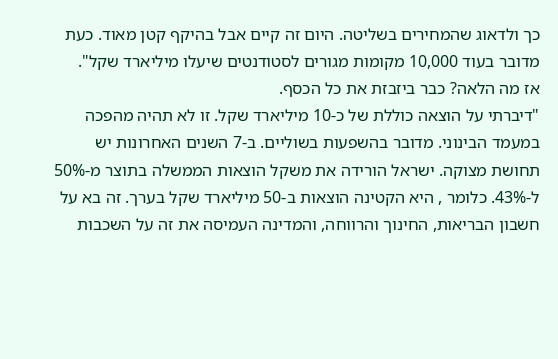כך ולדאוג שהמחירים בשליטה. היום זה קיים אבל בהיקף קטן מאוד. כעת מדובר בעוד 10,000 מקומות מגורים לסטודנטים שיעלו מיליארד שקל".
אז מה הלאה? כבר ביזבזת את כל הכסף.
"דיברתי על הוצאה כוללת של כ-10 מיליארד שקל. זו לא תהיה מהפכה במעמד הבינוני. מדובר בהשפעות בשוליים. ב-7 השנים האחרונות יש תחושת מצוקה. ישראל הורידה את משקל הוצאות הממשלה בתוצר מ-50% ל-43%. כלומר , היא הקטינה הוצאות ב-50 מיליארד שקל בערך. זה בא על חשבון הבריאות, החינוך והרווחה, והמדינה העמיסה את זה על השכבות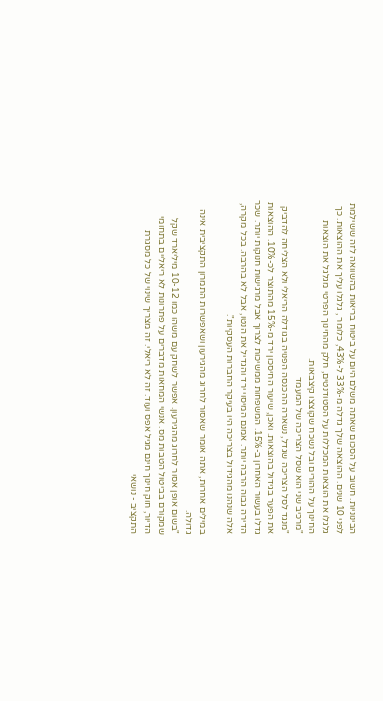הבינוניות. חשוב על הסכום שאתה משלם היום על ביטוח בריאות בהשוואה לזה ששילמת לפני 10 שנים. ההוצאה שלך גדלה מ-33% ל-43%, כלומר , גלגלו עליך את ההוצאות. כך גלגלו את הוצאות המכללות על הסטודנטים, חלק מהחינוך הפרטי מגלגל את הוצאות החינוך על ההורים ובל נשכח שקוצצו קיצבאות.
"מרכיב שני הוא שסל הצריכה של המעמד
"מנגד לסל הצריכה שגדל, נשארה ההכנסה הפנויה בגודלה הריאלי ולא הצליחה להדביק את הפער בגידול בהוצאות. ואכן, שיעור החיסכון ירד מ-15% מהתוצר לכ-10%. ההוצאות גדלו בעשור האחרון ב-15%. המשפחות ממשיכות לצרוך אבל מרגישות חנוקות יותר. שכר הדירה גבוה הרבה יותר. אמנם המיסוי ירד והגדיל את הנטו, אבל לא בהרבה. בכל מקרה, אלה שנהנו מהגידול בצריכה היו בעיקר החברות העסקיות".

במילים אחרות, אתה אומר שאסור לחרוג מהגירעון ושאפשרות התמרון התקציבית אינה גדולה.
"בשום אופן אסור לחרוג מהגירעון. אפשר לשחק עם משהו כמו 10-12 מיליארד שקל שמקורם בביטול הטבות מס. אנשי המחאות מדברים על פתרונות לא ריאליים בתחומי הדיור, חוק חינוך חינם מגיל אפס ועוד. זה לא ריאלי. זה מצריך שינוי של כל מסגרת התקציב - נושאי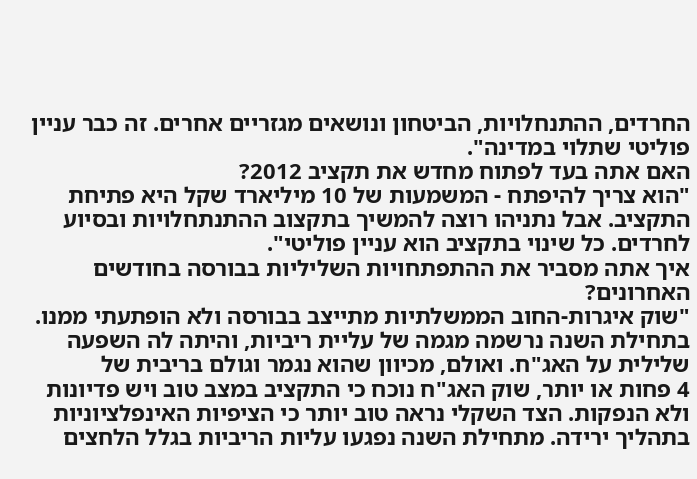החרדים, ההתנחלויות, הביטחון ונושאים מגזריים אחרים. זה כבר עניין פוליטי שתלוי במדינה".
האם אתה בעד לפתוח מחדש את תקציב 2012?
"הוא צריך להיפתח - המשמעות של 10 מיליארד שקל היא פתיחת התקציב. אבל נתניהו רוצה להמשיך בתקצוב ההתנתחלויות ובסיוע לחרדים. כל שינוי בתקציב הוא עניין פוליטי".
איך אתה מסביר את ההתפתחויות השליליות בבורסה בחודשים האחרונים?
"שוק איגרות-החוב הממשלתיות מתייצב בבורסה ולא הופתעתי ממנו. בתחילת השנה נרשמה מגמה של עליית ריביות, והיתה לה השפעה שלילית על האג"ח. ואולם, מכיוון שהוא נגמר וגולם בריבית של
4 פחות או יותר, שוק האג"ח נוכח כי התקציב במצב טוב ויש פדיונות ולא הנפקות. הצד השקלי נראה טוב יותר כי הציפיות האינפלציוניות בתהליך ירידה. מתחילת השנה נפגעו עליות הריביות בגלל הלחצים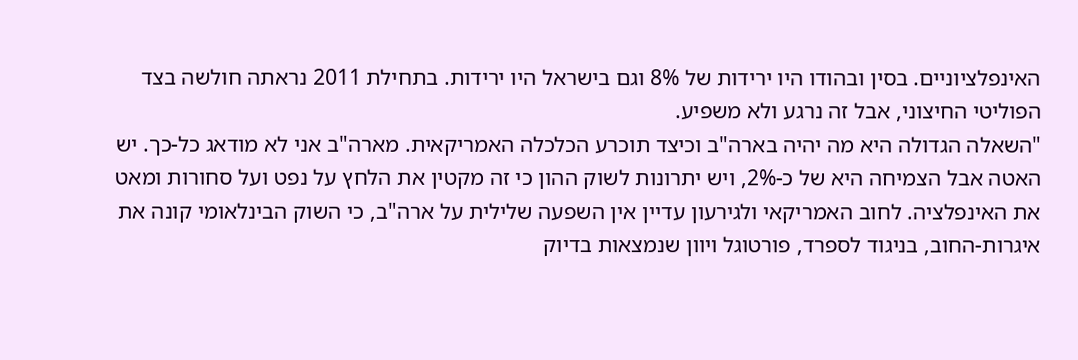האינפלציוניים. בסין ובהודו היו ירידות של 8% וגם בישראל היו ירידות. בתחילת 2011 נראתה חולשה בצד הפוליטי החיצוני, אבל זה נרגע ולא משפיע.
"השאלה הגדולה היא מה יהיה בארה"ב וכיצד תוכרע הכלכלה האמריקאית. מארה"ב אני לא מודאג כל-כך. יש האטה אבל הצמיחה היא של כ-2%, ויש יתרונות לשוק ההון כי זה מקטין את הלחץ על נפט ועל סחורות ומאט את האינפלציה. לחוב האמריקאי ולגירעון עדיין אין השפעה שלילית על ארה"ב, כי השוק הבינלאומי קונה את איגרות-החוב, בניגוד לספרד, פורטוגל ויוון שנמצאות בדיוק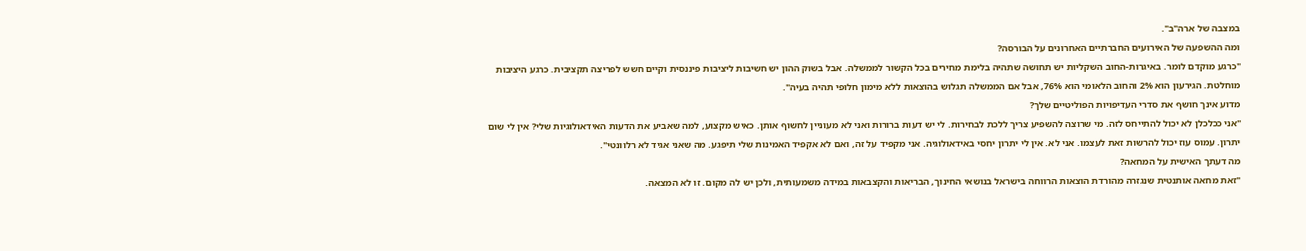במצבה של ארה"ב".
ומה ההשפעה של האירועים החברתיים האחרונים על הבורסה?
"כרגע מוקדם לומר. באיגרות-החוב השקליות יש תחושה שתהיה בלימת מחירים בכל הקשור לממשלה. אבל בשוק ההון יש חשיבות ליציבות פיננסית וקיים חשש לפריצה תקציבית. כרגע היציבות מוחלטת. הגירעון הוא 2% והחוב הלאומי הוא 76%, אבל אם הממשלה תגלוש בהוצאות ללא מימון חלופי תהיה בעיה".
מדוע אינך חושף את סדרי העדיפויות הפוליטיים שלך?
"אני ככלכלן לא יכול להתייחס לזה. מי שרוצה להשפיע צריך ללכת לבחירות. לי יש דעות ברורות ואני לא מעוניין לחשוף אותן. כאיש מקצוע, למה שאביע את הדעות האידאולוגיות שלי? אין לי שום יתרון. עמוס עוז יכול להרשות זאת לעצמו. אני לא. אין לי יתרון יחסי באידאולוגיה. אני מקפיד על זה, ואם לא אקפיד האמינות שלי תיפגע. מה שאני אגיד לא רלוונטי".
מה דעתך האישית על המחאה?
"זאת מחאה אותנטית שנגזרה מהורדת הוצאות הרווחה בישראל בנושאי החינוך, הבריאות והקצבאות במידה משמעותית, ולכן יש לה מקום. זו לא המצאה.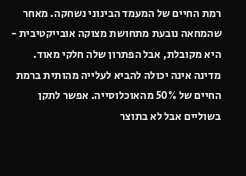רמת החיים של המעמד הבינוני נשחקה. מאחר שהמחאה נובעת מתחושת מצוקה אובייקטיבית - היא מקובלת, אבל הפתרון שלה חלקי מאוד. מדינה אינה יכולה להביא לעלייה מהותית ברמת החיים של 50% מהאוכלוסייה. אפשר לתקן בשוליים אבל לא בתוצר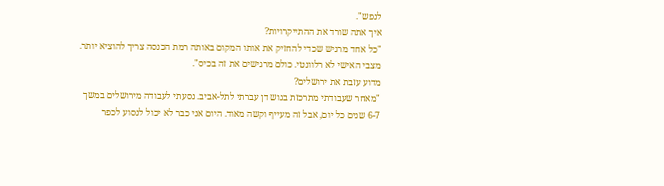לנפש".
איך אתה שורד את ההתייקרויות?
"כל אחד מרגיש שכדי להחזיק את אותו המקום באותה רמת הכנסה צריך להוציא יותר. מצבי האישי לא רלוונטי. כולם מרגישים את זה בכיס".
מדוע עזבת את ירושלים?
"מאחר שעבודתי מתרכזת בגוש דן עברתי לתל-אביב. נסעתי לעבודה מירושלים במשך 6-7 שנים כל יום, אבל זה מעייף וקשה מאוד. היום אני כבר לא יכול לנסוע לכפר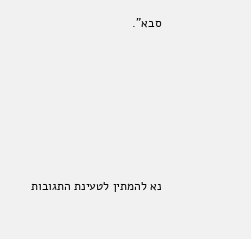סבא".







נא להמתין לטעינת התגובות